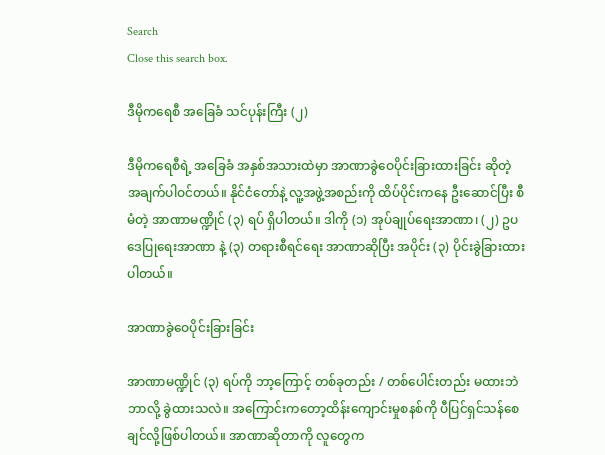Search
Close this search box.

ဒီမိုကရေစီ အခြေခံ သင်ပုန်းကြီး (၂)

ဒီမိုကရေစီရဲ့ အခြေခံ အနှစ်အသားထဲမှာ အာဏာခွဲဝေပိုင်းခြားထားခြင်း ဆိုတဲ့ အချက်ပါဝင်တယ်။ နိုင်ငံတော်နဲ့ လူ့အဖွဲ့အစည်းကို ထိပ်ပိုင်းကနေ ဦးဆောင်ပြီး စီမံတဲ့ အာဏာမဏ္ဍိုင် (၃) ရပ် ရှိပါတယ်။ ဒါကို (၁) အုပ်ချုပ်ရေးအာဏာ၊ (၂) ဥပဒေပြုရေးအာဏာ နဲ့ (၃) တရားစီရင်ရေး အာဏာဆိုပြီး အပိုင်း (၃) ပိုင်းခွဲခြားထားပါတယ်။

အာဏာခွဲဝေပိုင်းခြားခြင်း

အာဏာမဏ္ဍိုင် (၃) ရပ်ကို ဘာ့ကြောင့် တစ်ခုတည်း / တစ်ပေါင်းတည်း မထားဘဲ ဘာလို့ ခွဲထားသလဲ။ အကြောင်းကတော့ထိန်းကျောင်းမှုစနစ်ကို ပီပြင်ရှင်သန်စေချင်လို့ဖြစ်ပါတယ်။ အာဏာဆိုတာကို လူတွေက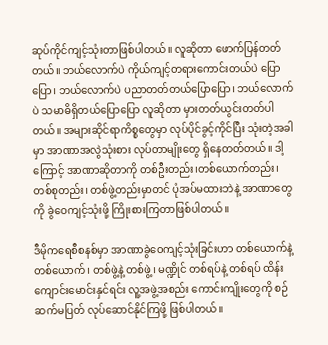ဆုပ်ကိုင်ကျင့်သုံးတာဖြစ်ပါတယ်။ လူဆိုတာ ဖောက်ပြန်တတ်တယ်။ ဘယ်လောက်ပဲ ကိုယ်ကျင့်တရားကောင်းတယ်ပဲ ပြောပြော၊ ဘယ်လောက်ပဲ ပညာတတ်တယ်ပြောပြော၊ ဘယ်လောက်ပဲ သမာဓိရှိတယ်ပြောပြော လူဆိုတာ မှားတတ်ယွင်းတတ်ပါတယ်။ အများဆိုင်ရာကိစ္စတွေမှာ လုပ်ပိုင်ခွင့်ကိုင်ပြီး သုံးတဲ့အခါမှာ အာဏာအလွဲသုံးစား လုပ်တာမျိုးတွေ ရှိနေတတ်တယ်။ ဒါ့ကြောင့် အာဏာဆိုတာကို တစ်ဦးတည်း၊တစ်ယောက်တည်း၊ တစ်စုတည်း၊ တစ်ဖွဲ့တည်းမှာတင် ပုံအပ်မထားဘဲနဲ့ အာဏာတွေကို ခွဲဝေကျင့်သုံးဖို့ ကြိုးစားကြတာဖြစ်ပါတယ်။

ဒီမိုကရေစီစနစ်မှာ အာဏာခွဲဝေကျင့်သုံးခြင်းဟာ တစ်ယောက်နဲ့ တစ်ယောက်၊ တစ်ဖွဲ့နဲ့ တစ်ဖွဲ့၊ မဏ္ဍိုင် တစ်ရပ်နဲ့ တစ်ရပ် ထိန်းကျောင်းမောင်းနှင်ရင်း လူ့အဖွဲ့အစည်း ကောင်းကျိုးတွေကို စဉ်ဆက်မပြတ် လုပ်ဆောင်နိုင်ကြဖို့ ဖြစ်ပါတယ်။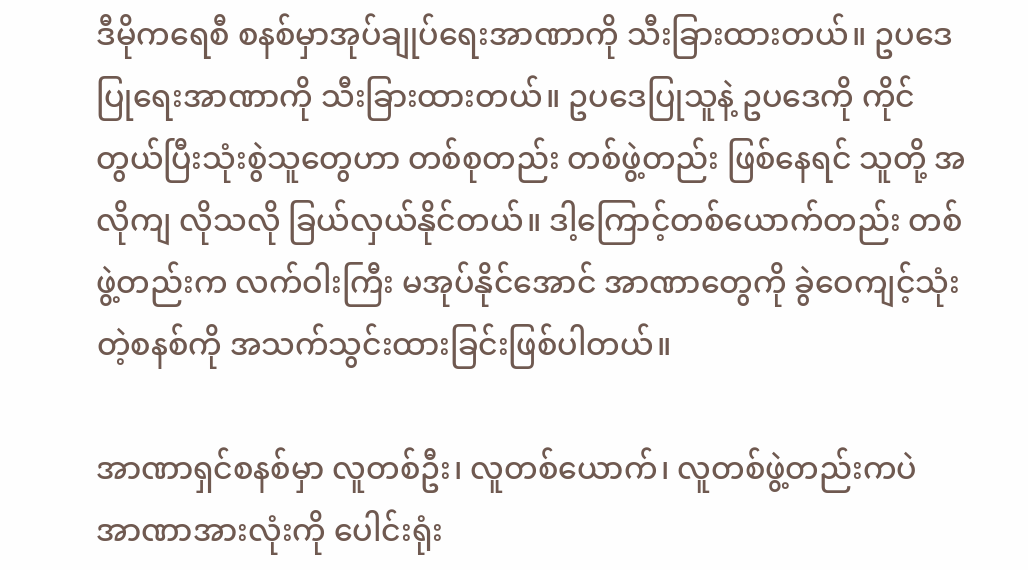ဒီမိုကရေစီ စနစ်မှာအုပ်ချုပ်ရေးအာဏာကို သီးခြားထားတယ်။ ဥပဒေပြုရေးအာဏာကို သီးခြားထားတယ်။ ဥပဒေပြုသူနဲ့ ဥပဒေကို ကိုင်တွယ်ပြီးသုံးစွဲသူတွေဟာ တစ်စုတည်း တစ်ဖွဲ့တည်း ဖြစ်နေရင် သူတို့ အလိုကျ လိုသလို ခြယ်လှယ်နိုင်တယ်။ ဒါ့ကြောင့်တစ်ယောက်တည်း တစ်ဖွဲ့တည်းက လက်ဝါးကြီး မအုပ်နိုင်အောင် အာဏာတွေကို ခွဲဝေကျင့်သုံးတဲ့စနစ်ကို အသက်သွင်းထားခြင်းဖြစ်ပါတယ်။

အာဏာရှင်စနစ်မှာ လူတစ်ဦး၊ လူတစ်ယောက်၊ လူတစ်ဖွဲ့တည်းကပဲ အာဏာအားလုံးကို ပေါင်းရုံး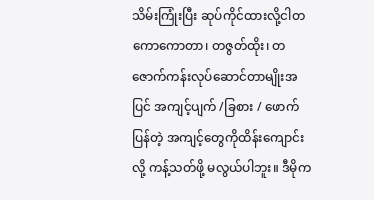သိမ်းကြုံးပြီး ဆုပ်ကိုင်ထားလို့ငါတကောကောတာ၊ တဇွတ်ထိုး၊ တဇောက်ကန်းလုပ်ဆောင်တာမျိုးအပြင် အကျင့်ပျက် /ခြစား / ဖောက်ပြန်တဲ့ အကျင့်တွေကိုထိန်းကျောင်းလို့ ကန့်သတ်ဖို့ မလွယ်ပါဘူး။ ဒီမိုက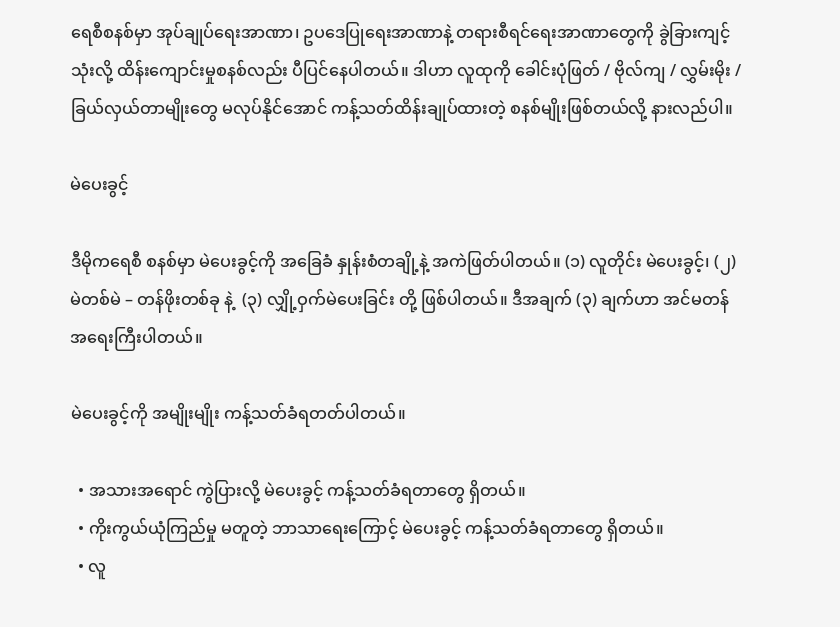ရေစီစနစ်မှာ အုပ်ချုပ်ရေးအာဏာ၊ ဥပဒေပြုရေးအာဏာနဲ့ တရားစီရင်ရေးအာဏာတွေကို ခွဲခြားကျင့်သုံးလို့ ထိန်းကျောင်းမှုစနစ်လည်း ပီပြင်နေပါတယ်။ ဒါဟာ လူထုကို ခေါင်းပုံဖြတ် / ဗိုလ်ကျ / လွှမ်းမိုး / ခြယ်လှယ်တာမျိုးတွေ မလုပ်နိုင်အောင် ကန့်သတ်ထိန်းချုပ်ထားတဲ့ စနစ်မျိုးဖြစ်တယ်လို့ နားလည်ပါ။

မဲပေးခွင့်

ဒီမိုကရေစီ စနစ်မှာ မဲပေးခွင့်ကို အခြေခံ နှုန်းစံတချို့နဲ့ အကဲဖြတ်ပါတယ်။ (၁) လူတိုင်း မဲပေးခွင့်၊ (၂) မဲတစ်မဲ – တန်ဖိုးတစ်ခု နဲ့  (၃) လျှို့ဝှက်မဲပေးခြင်း တို့ ဖြစ်ပါတယ်။ ဒီအချက် (၃) ချက်ဟာ အင်မတန် အရေးကြီးပါတယ်။

မဲပေးခွင့်ကို အမျိုးမျိုး ကန့်သတ်ခံရတတ်ပါတယ်။

  • အသားအရောင် ကွဲပြားလို့ မဲပေးခွင့် ကန့်သတ်ခံရတာတွေ ရှိတယ်။
  • ကိုးကွယ်ယုံကြည်မှု မတူတဲ့ ဘာသာရေးကြောင့် မဲပေးခွင့် ကန့်သတ်ခံရတာတွေ ရှိတယ်။
  • လူ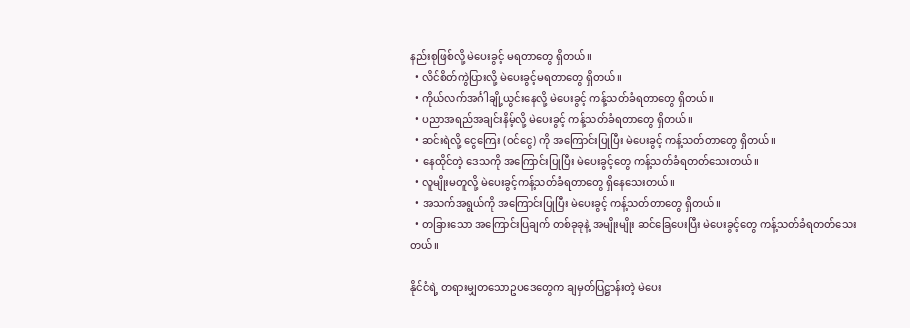နည်းစုဖြစ်လို့ မဲပေးခွင့် မရတာတွေ ရှိတယ်။
  • လိင်စိတ်ကွဲပြားလို့ မဲပေးခွင့်မရတာတွေ ရှိတယ်။
  • ကိုယ်လက်အင်္ဂါချို့ယွင်းနေလို့ မဲပေးခွင့် ကန့်သတ်ခံရတာတွေ ရှိတယ်။
  • ပညာအရည်အချင်းနိမ့်လို့ မဲပေးခွင့် ကန့်သတ်ခံရတာတွေ ရှိတယ်။
  • ဆင်းရဲလို့ ငွေကြေး (ဝင်ငွေ) ကို အကြောင်းပြုပြီး မဲပေးခွင့် ကန့်သတ်တာတွေ ရှိတယ်။
  • နေထိုင်တဲ့ ဒေသကို အကြောင်းပြုပြီး မဲပေးခွင့်တွေ ကန့်သတ်ခံရတတ်သေးတယ်။
  • လူမျိုးမတူလို့ မဲပေးခွင့်ကန့်သတ်ခံရတာတွေ ရှိနေသေးတယ်။
  • အသက်အရွယ်ကို အကြောင်းပြုပြီး မဲပေးခွင့် ကန့်သတ်တာတွေ ရှိတယ်။
  • တခြားသော အကြောင်းပြချက် တစ်ခုခုနဲ့ အမျိုးမျိုး ဆင်ခြေပေးပြီး မဲပေးခွင့်တွေ ကန့်သတ်ခံရတတ်သေးတယ်။

နိုင်ငံရဲ့ တရားမျှတသောဥပဒေတွေက ချမှတ်ပြဋ္ဌာန်းတဲ့ မဲပေး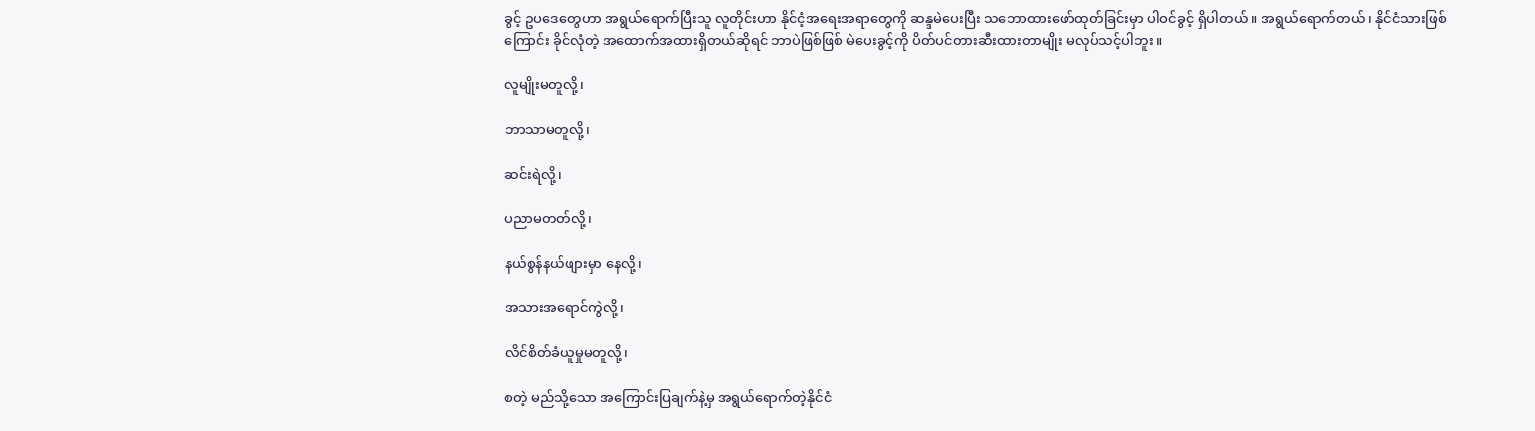ခွင့် ဥပဒေတွေဟာ အရွယ်ရောက်ပြီးသူ လူတိုင်းဟာ နိုင်ငံ့အရေးအရာတွေကို ဆန္ဒမဲပေးပြီး သဘောထားဖော်ထုတ်ခြင်းမှာ ပါဝင်ခွင့် ရှိပါတယ်။ အရွယ်ရောက်တယ်၊ နိုင်ငံသားဖြစ်ကြောင်း ခိုင်လုံတဲ့ အထောက်အထားရှိတယ်ဆိုရင် ဘာပဲဖြစ်ဖြစ် မဲပေးခွင့်ကို ပိတ်ပင်တားဆီးထားတာမျိုး မလုပ်သင့်ပါဘူး။

လူမျိုးမတူလို့၊

ဘာသာမတူလို့၊

ဆင်းရဲလို့၊

ပညာမတတ်လို့၊

နယ်စွန်နယ်ဖျားမှာ နေလို့၊

အသားအရောင်ကွဲလို့၊

လိင်စိတ်ခံယူမှုမတူလို့၊

စတဲ့ မည်သို့သော အကြောင်းပြချက်နဲ့မှ အရွယ်ရောက်တဲ့နိုင်ငံ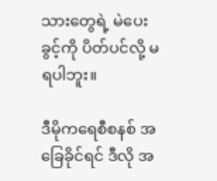သားတွေရဲ့ မဲပေးခွင့်ကို ပိတ်ပင်လို့ မရပါဘူး။

ဒီမိုကရေစီစနစ် အခြေခိုင်ရင် ဒီလို အ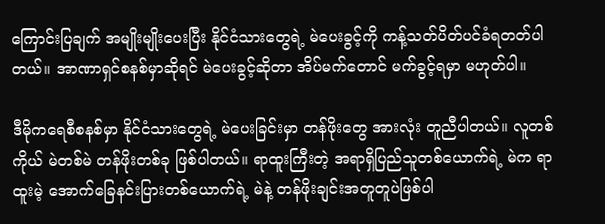ကြောင်းပြချက် အမျိုးမျိုးပေးပြီး နိုင်ငံသားတွေရဲ့ မဲပေးခွင့်ကို ကန့်သတ်ပိတ်ပင်ခံရတတ်ပါတယ်။ အာဏာရှင်စနစ်မှာဆိုရင် မဲပေးခွင့်ဆိုတာ အိပ်မက်တောင် မက်ခွင့်ရမှာ မဟုတ်ပါ။

ဒီမိုကရေစီစနစ်မှာ နိုင်ငံသားတွေရဲ့ မဲပေးခြင်းမှာ တန်ဖိုးတွေ အားလုံး တူညီပါတယ်။ လူတစ်ကိုယ် မဲတစ်မဲ တန်ဖိုးတစ်ခု ဖြစ်ပါတယ်။ ရာထူးကြီးတဲ့ အရာရှိပြည်သူတစ်ယောက်ရဲ့ မဲက ရာထူးမဲ့ အောက်ခြေနင်းပြားတစ်ယောက်ရဲ့ မဲနဲ့ တန်ဖိုးချင်းအတူတူပဲဖြစ်ပါ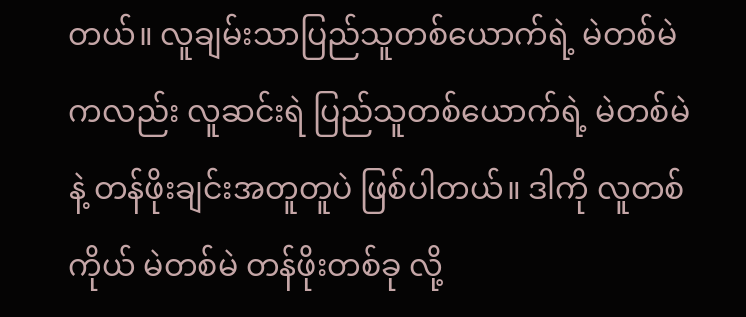တယ်။ လူချမ်းသာပြည်သူတစ်ယောက်ရဲ့ မဲတစ်မဲကလည်း လူဆင်းရဲ ပြည်သူတစ်ယောက်ရဲ့ မဲတစ်မဲနဲ့ တန်ဖိုးချင်းအတူတူပဲ ဖြစ်ပါတယ်။ ဒါကို လူတစ်ကိုယ် မဲတစ်မဲ တန်ဖိုးတစ်ခု လို့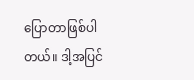ပြောတာဖြစ်ပါတယ်။ ဒါ့အပြင်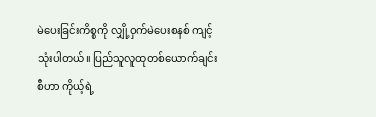မဲပေးခြင်းကိစ္စကို လျှို့ဝှက်မဲပေးစနစ် ကျင့်သုံးပါတယ်။ ပြည်သူလူထုတစ်ယောက်ချင်းစီဟာ ကိုယ့်ရဲ့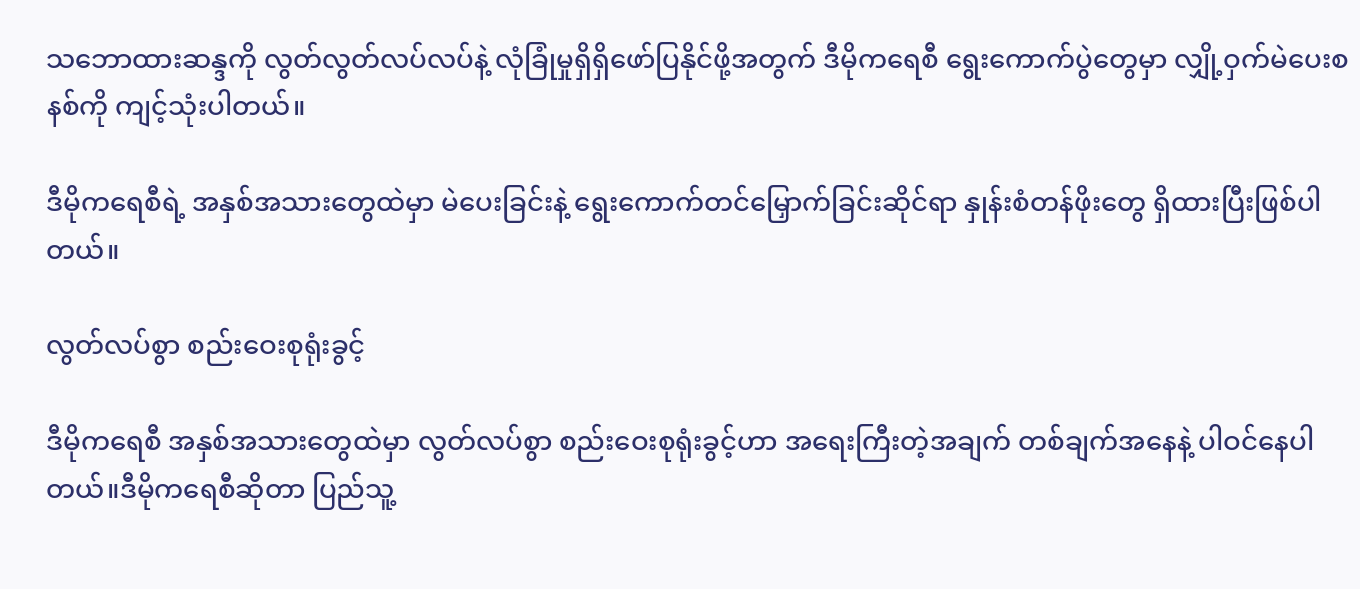သဘောထားဆန္ဒကို လွတ်လွတ်လပ်လပ်နဲ့ လုံခြုံမှုရှိရှိဖော်ပြနိုင်ဖို့အတွက် ဒီမိုကရေစီ ရွေးကောက်ပွဲတွေမှာ လျှို့ဝှက်မဲပေးစနစ်ကို ကျင့်သုံးပါတယ်။

ဒီမိုကရေစီရဲ့ အနှစ်အသားတွေထဲမှာ မဲပေးခြင်းနဲ့ ရွေးကောက်တင်မြှောက်ခြင်းဆိုင်ရာ နှုန်းစံတန်ဖိုးတွေ ရှိထားပြီးဖြစ်ပါတယ်။

လွတ်လပ်စွာ စည်းဝေးစုရုံးခွင့်

ဒီမိုကရေစီ အနှစ်အသားတွေထဲမှာ လွတ်လပ်စွာ စည်းဝေးစုရုံးခွင့်ဟာ အရေးကြီးတဲ့အချက် တစ်ချက်အနေနဲ့ ပါဝင်နေပါတယ်။ဒီမိုကရေစီဆိုတာ ပြည်သူ့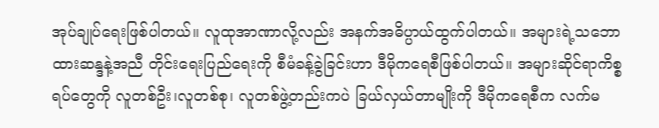အုပ်ချုပ်ရေးဖြစ်ပါတယ်။ လူထုအာဏာလို့လည်း အနက်အဓိပ္ပာယ်ထွက်ပါတယ်။ အများရဲ့သဘောထားဆန္ဒနဲ့အညီ တိုင်းရေးပြည်ရေးကို စီမံခန့်ခွဲခြင်းဟာ ဒီမိုကရေစီဖြစ်ပါတယ်။ အများဆိုင်ရာကိစ္စရပ်တွေကို လူတစ်ဦး၊လူတစ်စု၊ လူတစ်ဖွဲ့တည်းကပဲ ခြယ်လှယ်တာမျိုးကို ဒီမိုကရေစီက လက်မ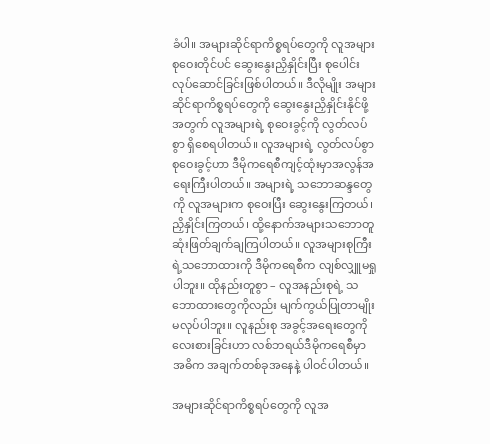ခံပါ။ အများဆိုင်ရာကိစ္စရပ်တွေကို လူအများ စုဝေးတိုင်ပင် ဆွေးနွေးညှိနှိုင်းပြီး စုပေါင်းလုပ်ဆောင်ခြင်းဖြစ်ပါတယ်။ ဒီလိုမျိုး အများဆိုင်ရာကိစ္စရပ်တွေကို ဆွေးနွေးညှိနှိုင်းနိုင်ဖို့အတွက် လူအများရဲ့ စုဝေးခွင့်ကို လွတ်လပ်စွာ ရှိစေရပါတယ်။ လူအများရဲ့ လွတ်လပ်စွာ စုဝေးခွင့်ဟာ ဒီမိုကရေစီကျင့်ထုံးမှာအလွန်အရေးကြီးပါတယ်။ အများရဲ့ သဘောဆန္ဒတွေကို လူအများက စုဝေးပြီး ဆွေးနွေးကြတယ်၊ ညှိနှိုင်းကြတယ်၊ ထို့နောက်အများသဘောတူ ဆုံးဖြတ်ချက်ချကြပါတယ်။ လူအများစုကြီးရဲ့သဘောထားကို ဒီမိုကရေစီက လျစ်လျှူမရှုပါဘူး။ ထိုနည်းတူစွာ – လူအနည်းစုရဲ့ သဘောထားတွေကိုလည်း မျက်ကွယ်ပြုတာမျိုး မလုပ်ပါဘူး။ လူနည်းစု အခွင့်အရေးတွေကို လေးစားခြင်းဟာ လစ်ဘရယ်ဒီမိုကရေစီမှာ အဓိက အချက်တစ်ခုအနေနဲ့ ပါဝင်ပါတယ်။

အများဆိုင်ရာကိစ္စရပ်တွေကို လူအ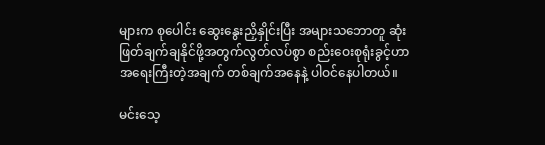များက စုပေါင်း ဆွေးနွေးညှိနှိုင်းပြီး အများသဘောတူ ဆုံးဖြတ်ချက်ချနိုင်ဖို့အတွက်လွတ်လပ်စွာ စည်းဝေးစုရုံးခွင့်ဟာ အရေးကြီးတဲ့အချက် တစ်ချက်အနေနဲ့ ပါဝင်နေပါတယ်။

မင်းသေ့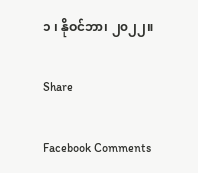၁ ၊ နိုဝင်ဘာ၊ ၂၀၂၂။

Share

Facebook Comments